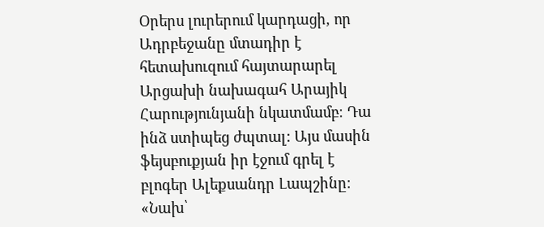Օրերս լուրերում կարդացի, որ Ադրբեջանը մտադիր է հետախուզում հայտարարել Արցախի նախագահ Արայիկ Հարությունյանի նկատմամբ։ Դա ինձ ստիպեց ժպտալ: Այս մասին ֆեյսբուքյան իր էջում գրել է բլոգեր Ալեքսանդր Լապշինը։
«Նախ՝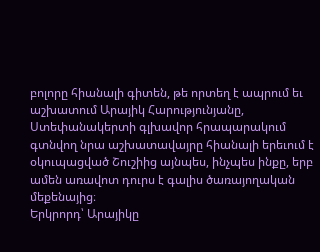բոլորը հիանալի գիտեն, թե որտեղ է ապրում եւ աշխատում Արայիկ Հարությունյանը, Ստեփանակերտի գլխավոր հրապարակում գտնվող նրա աշխատավայրը հիանալի երեւում է օկուպացված Շուշիից այնպես, ինչպես ինքը, երբ ամեն առավոտ դուրս է գալիս ծառայողական մեքենայից։
Երկրորդ՝ Արայիկը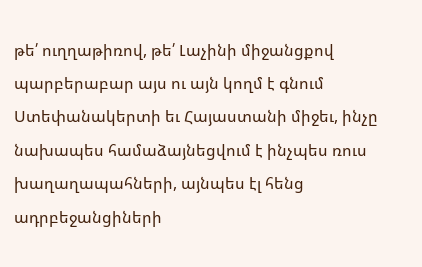թե՛ ուղղաթիռով, թե՛ Լաչինի միջանցքով պարբերաբար այս ու այն կողմ է գնում Ստեփանակերտի եւ Հայաստանի միջեւ, ինչը նախապես համաձայնեցվում է ինչպես ռուս խաղաղապահների, այնպես էլ հենց ադրբեջանցիների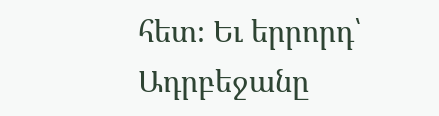հետ։ Եւ երրորդ՝ Ադրբեջանը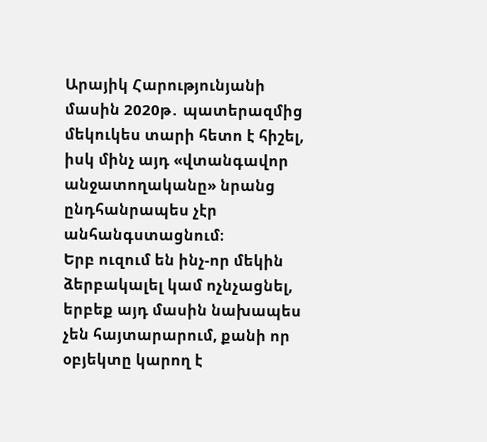Արայիկ Հարությունյանի մասին 2020թ․ պատերազմից մեկուկես տարի հետո է հիշել, իսկ մինչ այդ «վտանգավոր անջատողականը» նրանց ընդհանրապես չէր անհանգստացնում։
Երբ ուզում են ինչ-որ մեկին ձերբակալել կամ ոչնչացնել, երբեք այդ մասին նախապես չեն հայտարարում, քանի որ օբյեկտը կարող է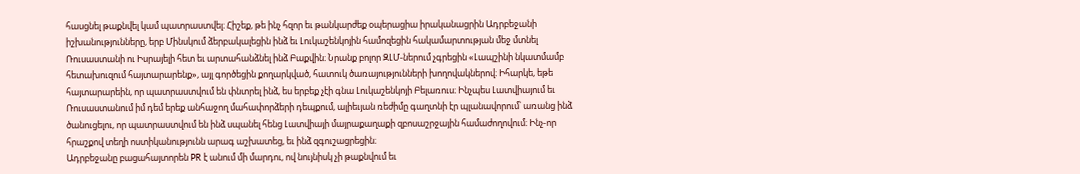հասցնել թաքնվել կամ պատրաստվել։ Հիշեք, թե ինչ հզոր եւ թանկարժեք օպերացիա իրականացրին Ադրբեջանի իշխանությունները, երբ Մինսկում ձերբակալեցին ինձ եւ Լուկաշենկոյին համոզեցին հակամարտության մեջ մտնել Ռուսաստանի ու Իսրայելի հետ եւ արտահանձնել ինձ Բաքվին։ Նրանք բոլոր ԶԼՄ-ներում չգրեցին «Լապշինի նկատմամբ հետախուզում հայտարարենք», այլ գործեցին քողարկված, հատուկ ծառայությունների խողովակներով։ Իհարկե, եթե հայտարարեին, որ պատրաստվում են փնտրել ինձ, ես երբեք չէի գնա Լուկաշենկոյի Բելառուս։ Ինչպես Լատվիայում եւ Ռուսաստանում իմ դեմ երեք անհաջող մահափորձերի դեպքում, ալիեւյան ռեժիմը գաղտնի էր պլանավորում՝ առանց ինձ ծանուցելու, որ պատրաստվում են ինձ սպանել հենց Լատվիայի մայրաքաղաքի զբոսաշրջային համաժողովում։ Ինչ-որ հրաշքով տեղի ոստիկանությունն արագ աշխատեց, եւ ինձ զգուշացրեցին։
Ադրբեջանը բացահայտորեն PR է անում մի մարդու, ով նույնիսկ չի թաքնվում եւ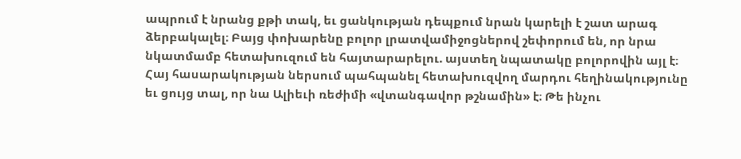ապրում է նրանց քթի տակ, եւ ցանկության դեպքում նրան կարելի է շատ արագ ձերբակալել։ Բայց փոխարենը բոլոր լրատվամիջոցներով շեփորում են, որ նրա նկատմամբ հետախուզում են հայտարարելու. այստեղ նպատակը բոլորովին այլ է։ Հայ հասարակության ներսում պահպանել հետախուզվող մարդու հեղինակությունը եւ ցույց տալ, որ նա Ալիեւի ռեժիմի «վտանգավոր թշնամին» է։ Թե ինչու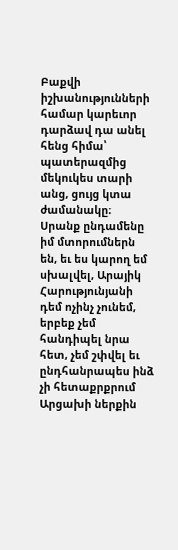Բաքվի իշխանությունների համար կարեւոր դարձավ դա անել հենց հիմա՝ պատերազմից մեկուկես տարի անց, ցույց կտա ժամանակը։
Սրանք ընդամենը իմ մտորումներն են, եւ ես կարող եմ սխալվել, Արայիկ Հարությունյանի դեմ ոչինչ չունեմ, երբեք չեմ հանդիպել նրա հետ, չեմ շփվել եւ ընդհանրապես ինձ չի հետաքրքրում Արցախի ներքին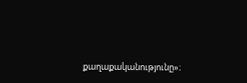քաղաքականությունը»։